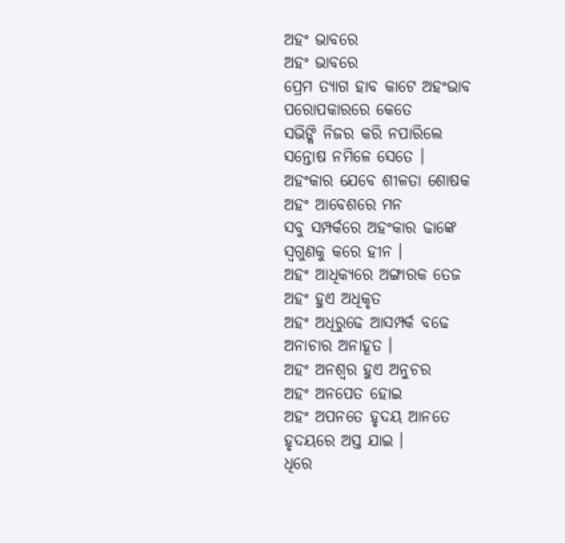ଅହଂ ଭାବରେ
ଅହଂ ଭାବରେ
ପ୍ରେମ ତ୍ୟାଗ ହାବ କାଟେ ଅହଂଭାବ
ପରୋପକାରରେ କେତେ
ସଭିଙ୍କି ନିଜର କରି ନପାରିଲେ
ସନ୍ତୋଷ ନମିଳେ ସେତେ ।
ଅହଂକାର ଯେବେ ଶୀଳତା ଶୋଷକ
ଅହଂ ଆବେଶରେ ମନ
ସବୁ ସମ୍ପର୍କରେ ଅହଂକାର ଢାଙ୍କେ
ସ୍ଵଗୁଣକୁ କରେ ହୀନ ।
ଅହଂ ଆଧିକ୍ୟରେ ଅଙ୍ଗାରକ ତେଜ
ଅହଂ ହୁଏ ଅଧିକୃତ
ଅହଂ ଅଧିରୁଢେ ଆସମ୍ପର୍କ ବଢେ
ଅନାଚାର ଅନାହୂତ ।
ଅହଂ ଅନଶ୍ଵର ହୁଏ ଅନୁଚର
ଅହଂ ଅନପେତ ହୋଇ
ଅହଂ ଅପନତେ ହୃଦୟ ଆନତେ
ହୃଦୟରେ ଅସ୍ତ ଯାଇ ।
ଧିରେ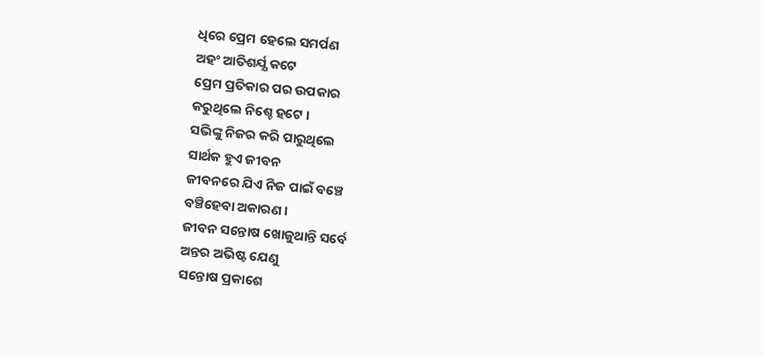ଧିରେ ପ୍ରେମ ହେଲେ ସମର୍ପଣ
ଅହଂ ଆତିଶର୍ଯ୍ଯ କଟେ
ପ୍ରେମ ପ୍ରତିକାର ପର ଉପକାର
କରୁଥିଲେ ନିଶ୍ଚେ ହଟେ ।
ସଭିଙ୍କୁ ନିଜର କରି ପାରୁଥିଲେ
ସାର୍ଥକ ହୁଏ ଜୀବନ
ଜୀବନରେ ଯିଏ ନିଜ ପାଇଁ ବଞ୍ଚେ
ବଞ୍ଚିହେବା ଅକାରଣ ।
ଜୀବନ ସନ୍ତୋଷ ଖୋଜୁଥାନ୍ତି ସର୍ବେ
ଅନ୍ତର ଅଭିଷ୍ଟ ଯେଣୁ
ସନ୍ତୋଷ ପ୍ରକାଶେ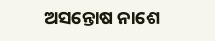ଅସନ୍ତୋଷ ନାଶେ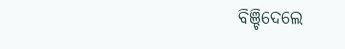ବିଞ୍ଚିଦେଲେ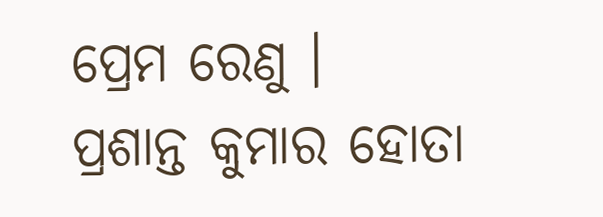ପ୍ରେମ ରେଣୁ ।
ପ୍ରଶାନ୍ତ କୁମାର ହୋତା